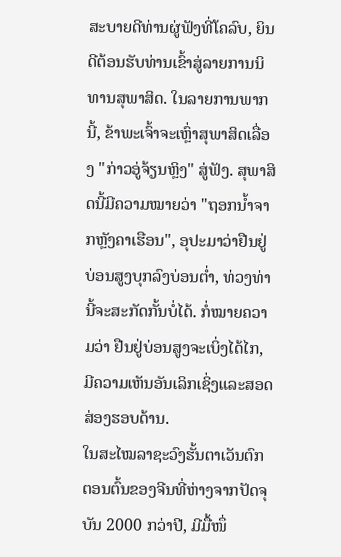ສະບາຍດີທ່ານຜູ່ຟັງທີ່ໂຄລົບ, ຍິນດີຕ້ອນຮັບທ່ານເຂົ້າສູ່ລາຍການນິທານສຸພາສິດ. ໃນລາຍການພາກນີ້, ຂ້າພະເຈົ້າຈະເຫຼົ່າສຸພາສິດເລື່ອງ "ກ່າວອູ່ຈ້ຽນຫຼິງ" ສູ່ຟັງ. ສຸພາສິດນີ້ມີຄວາມໝາຍວ່າ "ຖອກນ້ຳຈາກຫຼັງຄາເຮືອນ", ອຸປະມາວ່າຢືນຢູ່ບ່ອນສູງບຸກລົງບ່ອນຕ່ຳ, ທ່ວງທ່ານີ້ຈະສະກັດກັ້ນບໍ່ໄດ້. ກໍ່ໝາຍຄວາມວ່າ ຢືນຢູ່ບ່ອນສູງຈະເບິ່ງໄດ້ໄກ, ມີຄວາມເຫັນອັນເລິກເຊິ່ງແລະສອດສ່ອງຮອບດ້ານ.
ໃນສະໄໝລາຊະວົງຮັ້ນຕາເວັນຕົກຕອນຕົ້ນຂອງຈີນທີ່ຫ່າງຈາກປັດຈຸບັນ 2000 ກວ່າປີ, ມີມື້ໜຶ່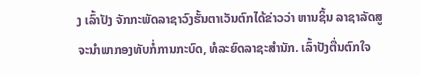ງ ເລົ້າປັງ ຈັກກະພັດລາຊາວົງຮັ້ນຕາເວັນຕົກໄດ້ຂ່າວວ່າ ຫານຊິ້ນ ລາຊາລັດສູຈະນຳພາກອງທັບກໍ່ການກະບົດ, ທໍລະຍົດລາຊະສຳນັກ. ເລົ້າປັງຕື່ນຕົກໃຈ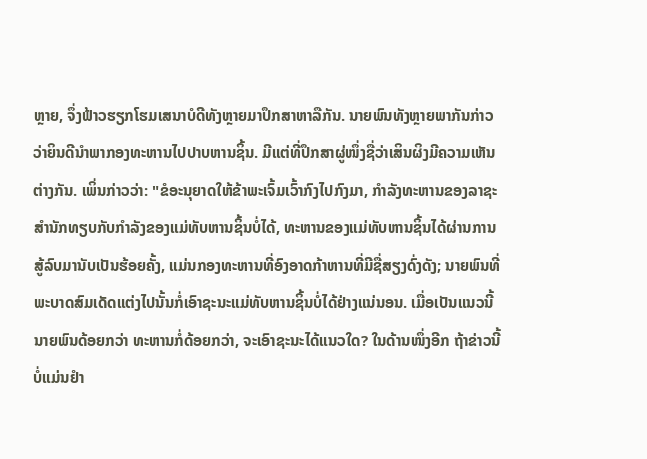ຫຼາຍ, ຈຶ່ງຟ້າວຮຽກໂຮມເສນາບໍດີທັງຫຼາຍມາປຶກສາຫາລືກັນ. ນາຍພົນທັງຫຼາຍພາກັນກ່າວວ່າຍິນດີນຳພາກອງທະຫານໄປປາບຫານຊິ້ນ. ມີແຕ່ທີ່ປຶກສາຜູ່ໜຶ່ງຊື່ວ່າເສິນຜິງມີຄວາມເຫັນຕ່າງກັນ. ເພິ່ນກ່າວວ່າ: "ຂໍອະນຸຍາດໃຫ້ຂ້າພະເຈົ້ມເວົ້າກົງໄປກົງມາ, ກຳລັງທະຫານຂອງລາຊະສຳນັກທຽບກັບກຳລັງຂອງແມ່ທັບຫານຊິ້ນບໍ່ໄດ້, ທະຫານຂອງແມ່ທັບຫານຊິ້ນໄດ້ຜ່ານການສູ້ລົບມານັບເປັນຮ້ອຍຄັ້ງ, ແມ່ນກອງທະຫານທີ່ອົງອາດກ້າຫານທີ່ມີຊື່ສຽງດົ່ງດັງ; ນາຍພົນທີ່ພະບາດສົມເດັດແຕ່ງໄປນັ້ນກໍ່ເອົາຊະນະແມ່ທັບຫານຊິ້ນບໍ່ໄດ້ຢ່າງແນ່ນອນ. ເມື່ອເປັນແນວນີ້ ນາຍພົນດ້ອຍກວ່າ ທະຫານກໍ່ດ້ອຍກວ່າ, ຈະເອົາຊະນະໄດ້ແນວໃດ? ໃນດ້ານໜຶ່ງອີກ ຖ້າຂ່າວນີ້ບໍ່ແມ່ນຢຳ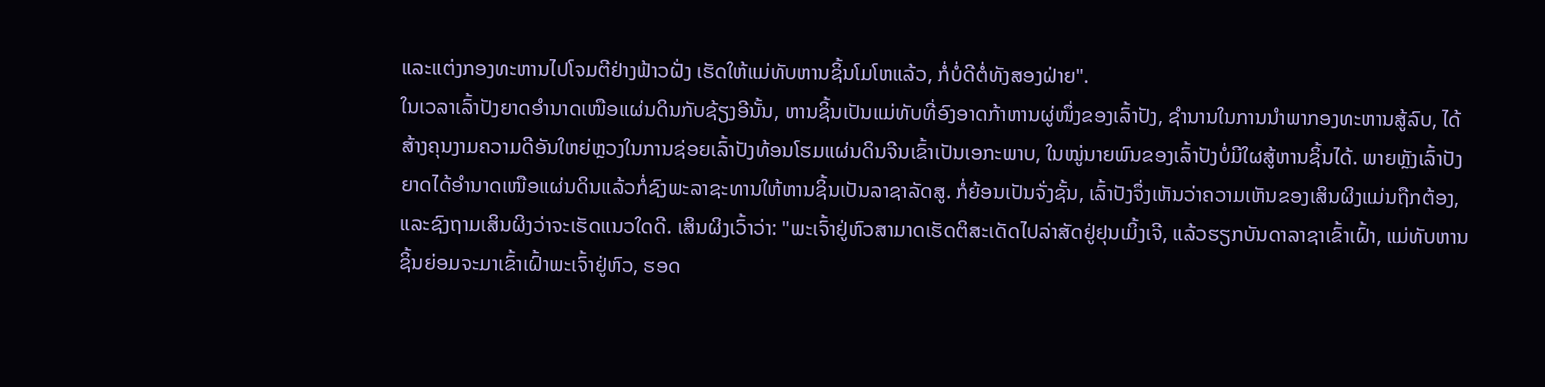ແລະແຕ່ງກອງທະຫານໄປໂຈມຕີຢ່າງຟ້າວຝັ່ງ ເຮັດໃຫ້ແມ່ທັບຫານຊິ້ນໂມໂຫແລ້ວ, ກໍ່ບໍ່ດີຕໍ່ທັງສອງຝ່າຍ".
ໃນເວລາເລົ້າປັງຍາດອຳນາດເໜືອແຜ່ນດິນກັບຊ້ຽງອີນັ້ນ, ຫານຊິ້ນເປັນແມ່ທັບທີ່ອົງອາດກ້າຫານຜູ່ໜຶ່ງຂອງເລົ້າປັງ, ຊຳນານໃນການນຳພາກອງທະຫານສູ້ລົບ, ໄດ້ສ້າງຄຸນງາມຄວາມດີອັນໃຫຍ່ຫຼວງໃນການຊ່ອຍເລົ້າປັງທ້ອນໂຮມແຜ່ນດິນຈີນເຂົ້າເປັນເອກະພາບ, ໃນໝູ່ນາຍພົນຂອງເລົ້າປັງບໍ່ມີໃຜສູ້ຫານຊິ້ນໄດ້. ພາຍຫຼັງເລົ້າປັງຍາດໄດ້ອຳນາດເໜືອແຜ່ນດິນແລ້ວກໍ່ຊົງພະລາຊະທານໃຫ້ຫານຊິ້ນເປັນລາຊາລັດສູ. ກໍ່ຍ້ອນເປັນຈັ່ງຊັ້ນ, ເລົ້າປັງຈຶ່ງເຫັນວ່າຄວາມເຫັນຂອງເສິນຜິງແມ່ນຖືກຕ້ອງ, ແລະຊົງຖາມເສິນຜິງວ່າຈະເຮັດແນວໃດດີ. ເສິນຜິງເວົ້າວ່າ: "ພະເຈົ້າຢູ່ຫົວສາມາດເຮັດຕິສະເດັດໄປລ່າສັດຢູ່ຢຸນເມິ້ງເຈີ, ແລ້ວຮຽກບັນດາລາຊາເຂົ້າເຝົ້າ, ແມ່ທັບຫານຊິ້ນຍ່ອມຈະມາເຂົ້າເຝົ້າພະເຈົ້າຢູ່ຫົວ, ຮອດ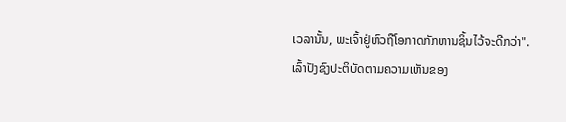ເວລານັ້ນ, ພະເຈົ້າຢູ່ຫົວຖືໂອກາດກັກຫານຊິ້ນໄວ້ຈະດີກວ່າ".
ເລົ້າປັງຊົງປະຕິບັດຕາມຄວາມເຫັນຂອງ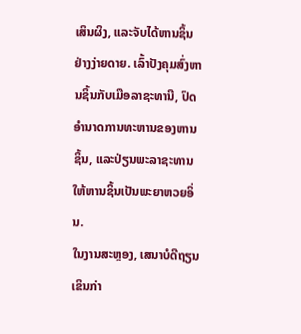ເສິນຜິງ, ແລະຈັບໄດ້ຫານຊິ້ນຢ່າງງ່າຍດາຍ. ເລົ້າປັງຄຸມສົ່ງຫານຊິ້ນກັບເມືອລາຊະທານີ, ປົດອຳນາດການທະຫານຂອງຫານຊິ້ນ, ແລະປ່ຽນພະລາຊະທານໃຫ້ຫານຊິ້ນເປັນພະຍາຫວຍອິ່ນ.
ໃນງານສະຫຼອງ, ເສນາບໍດີຖຽນເຂິນກ່າ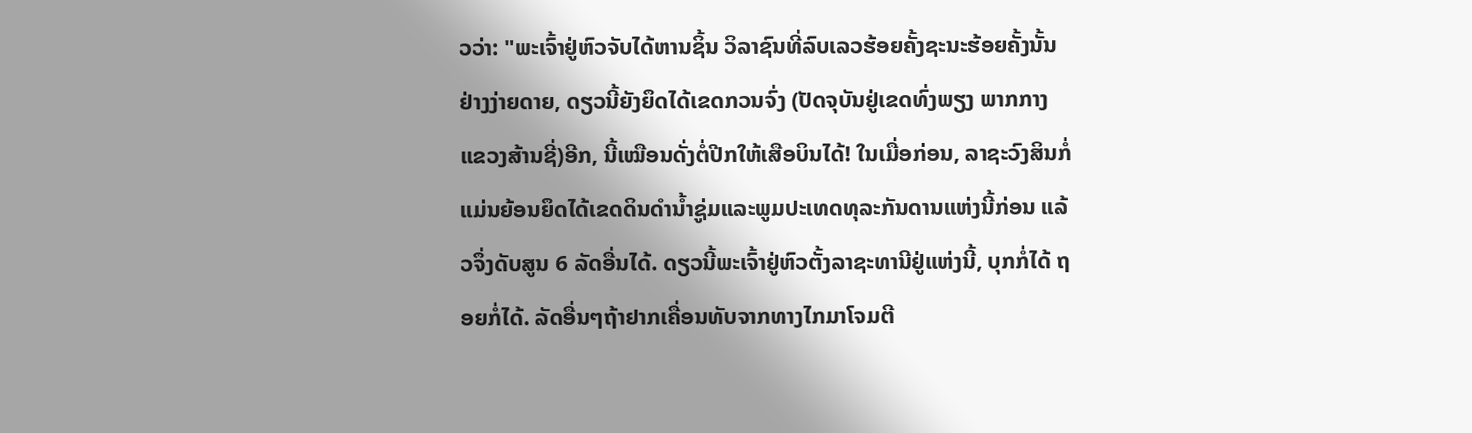ວວ່າ: "ພະເຈົ້າຢູ່ຫົວຈັບໄດ້ຫານຊິ້ນ ວິລາຊົນທີ່ລົບເລວຮ້ອຍຄັ້ງຊະນະຮ້ອຍຄັ້ງນັ້ນຢ່າງງ່າຍດາຍ, ດຽວນີ້ຍັງຍຶດໄດ້ເຂດກວນຈົ່ງ (ປັດຈຸບັນຢູ່ເຂດທົ່ງພຽງ ພາກກາງແຂວງສ້ານຊີ່)ອີກ, ນີ້ເໝືອນດັ່ງຕໍ່ປີກໃຫ້ເສືອບິນໄດ້! ໃນເມື່ອກ່ອນ, ລາຊະວົງສິນກໍ່ແມ່ນຍ້ອນຍຶດໄດ້ເຂດດິນດຳນ້ຳຊູ່ມແລະພູມປະເທດທຸລະກັນດານແຫ່ງນີ້ກ່ອນ ແລ້ວຈຶ່ງດັບສູນ 6 ລັດອື່ນໄດ້. ດຽວນີ້ພະເຈົ້າຢູ່ຫົວຕັ້ງລາຊະທານີຢູ່ແຫ່ງນີ້, ບຸກກໍ່ໄດ້ ຖອຍກໍ່ໄດ້. ລັດອື່ນໆຖ້າຢາກເຄື່ອນທັບຈາກທາງໄກມາໂຈມຕີ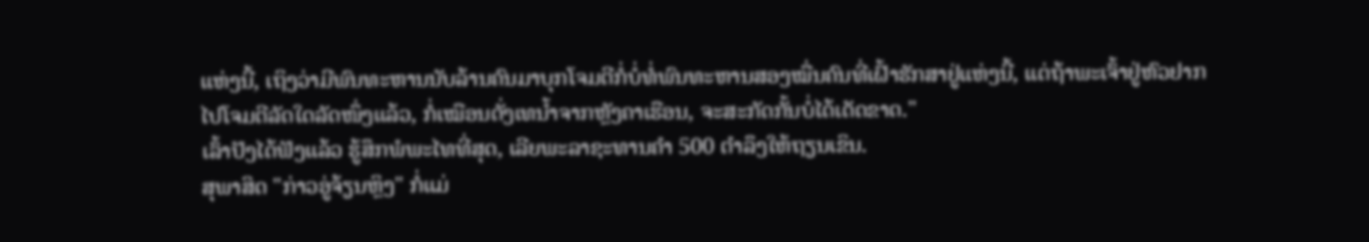ແຫ່ງນີ້, ເຖິງວ່າມີພົນທະຫານນັບລ້ານຄົນມາບຸກໂຈມຕີກໍ່ບໍ່ທໍ່ພົນທະຫານສອງໝື່ນຄົນທີ່ເຝົ້າຮັກສາຢູ່ແຫ່ງນີ້, ແຕ່ຖ້າພະເຈົ້າຢູ່ຫົວຢາກໄປໂຈມຕີລັດໃດລັດໜຶ່ງແລ້ວ, ກໍ່ເໝືອນດັ່ງເທນ້ຳຈາກຫຼັງຄາເຮືອນ, ຈະສະກັດກັ້ນບໍ່ໄດ້ເດັດຂາດ."
ເລົ້າປັງໄດ້ຟັງແລ້ວ ຮູ້ສຶກພໍພະໄທທີ່ສຸດ, ເລີຍພະລາຊະທານຄຳ 500 ຕຳລຶງໃຫ້ຖຽນເຂິນ.
ສຸພາສິດ "ກ່າວອູ່ຈ້ຽນຫຼິງ" ກໍ່ແມ່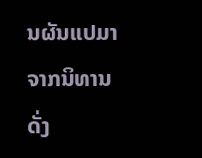ນຜັນແປມາຈາກນິທານດັ່ງ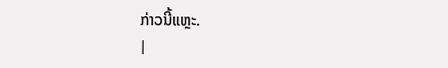ກ່າວນີ້ແຫຼະ.
|